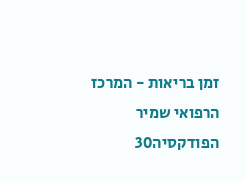זמן בריאות - המרכז הרפואי שמיר
הפודקסיה30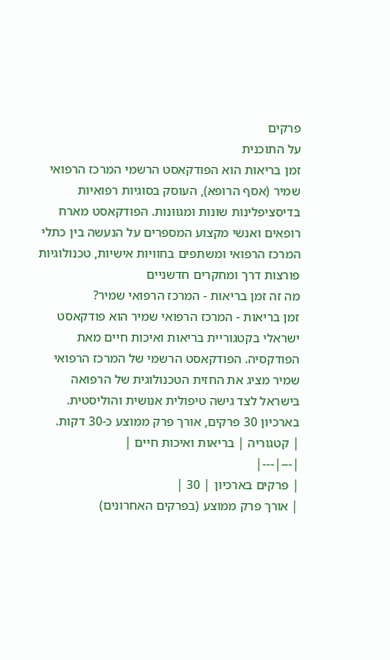פרקים
על התוכנית
זמן בריאות הוא הפודקאסט הרשמי המרכז הרפואי שמיר (אסף הרופא), העוסק בסוגיות רפואיות בדיסציפלינות שונות ומגוונות. הפודקאסט מארח רופאים ואנשי מקצוע המספרים על הנעשה בין כתלי המרכז הרפואי ומשתפים בחוויות אישיות, טכנולוגיות פורצות דרך ומחקרים חדשניים
מה זה זמן בריאות - המרכז הרפואי שמיר?
זמן בריאות - המרכז הרפואי שמיר הוא פודקאסט ישראלי בקטגוריית בריאות ואיכות חיים מאת הפודקסיה. הפודקאסט הרשמי של המרכז הרפואי שמיר מציג את החזית הטכנולוגית של הרפואה בישראל לצד גישה טיפולית אנושית והוליסטית. בארכיון 30 פרקים, אורך פרק ממוצע כ-30 דקות.
| קטגוריה | בריאות ואיכות חיים |
|---|---|
| פרקים בארכיון | 30 |
| אורך פרק ממוצע (בפרקים האחרונים)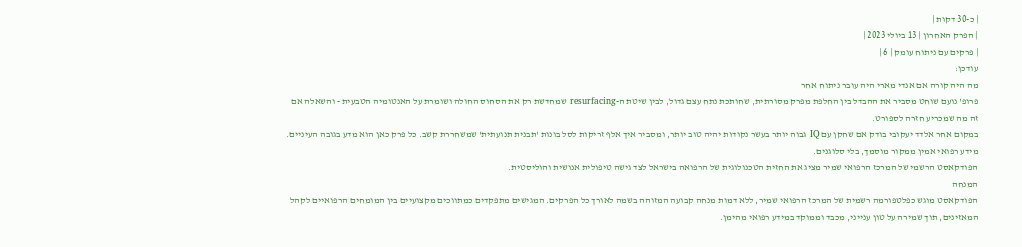| כ-30 דקות |
| הפרק האחרון | 13 ביולי 2023 |
| פרקים עם ניתוח עומק | 6 |
עודכן:
מה היה קורה אם אנדי מארי היה עובר ניתוח אחר
פרופ' נועם שוחט מסביר את ההבדל בין החלפת מפרק מסורתית, שחותכת נתח עצם גדול, לבין שיטת ה-resurfacing שמחדשת רק את הסחוס החולה ושומרת על האנטומיה הטבעית - והשאלה אם זה מה שמכריע חזרה לספורט.
במקום אחר אלדד יעקובי בודק אם שחקן עם IQ גבוה יותר בעשר נקודות יהיה טוב יותר, ומסביר איך אלף זריקות לסל בונות 'תבנית תנועתית' שמשחררת קשב. כל פרק כאן הוא מדע בגובה העיניים.
מידע רפואי אמין ממקור מוסמך, בלי סלוגנים.
הפודקאסט הרשמי של המרכז הרפואי שמיר מציג את החזית הטכנולוגית של הרפואה בישראל לצד גישה טיפולית אנושית והוליסטית.
המנחה
הפודקאסט מוגש כפלטפורמה רשמית של המרכז הרפואי שמיר, ללא דמות מנחה קבועה המזוהה בשמה לאורך כל הפרקים. המגישים מתפקדים כמתווכים מקצועיים בין המומחים הרפואיים לקהל המאזינים, תוך שמירה על טון ענייני, מכבד וממוקד במידע רפואי מהימן.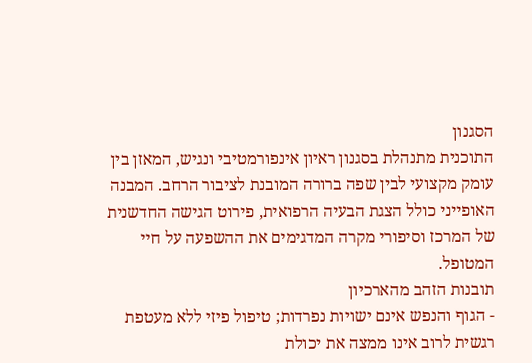הסגנון
התוכנית מתנהלת בסגנון ראיון אינפורמטיבי ונגיש, המאזן בין עומק מקצועי לבין שפה ברורה המובנת לציבור הרחב. המבנה האופייני כולל הצגת הבעיה הרפואית, פירוט הגישה החדשנית של המרכז וסיפורי מקרה המדגימים את ההשפעה על חיי המטופל.
תובנות הזהב מהארכיון
- הגוף והנפש אינם ישויות נפרדות; טיפול פיזי ללא מעטפת רגשית לרוב אינו ממצה את יכולת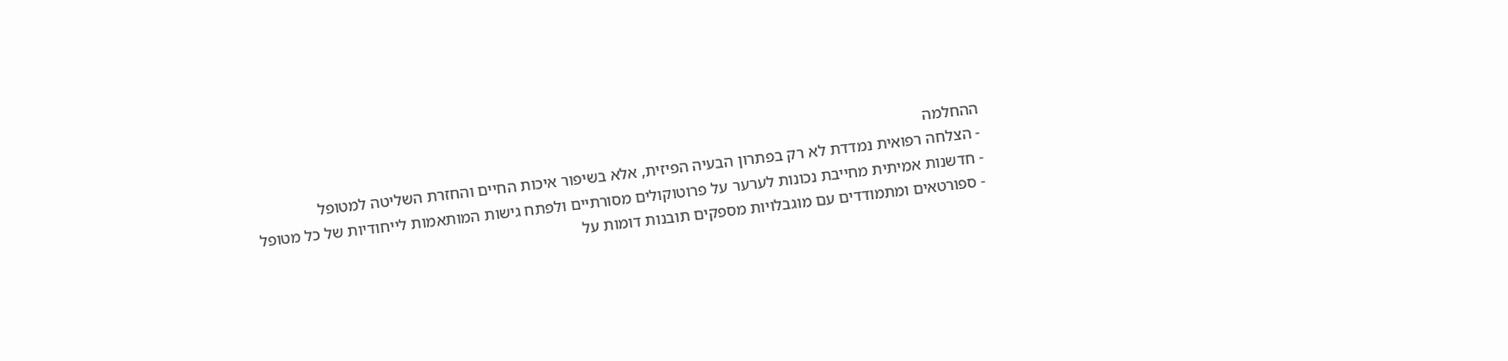ההחלמה
- הצלחה רפואית נמדדת לא רק בפתרון הבעיה הפיזית, אלא בשיפור איכות החיים והחזרת השליטה למטופל
- חדשנות אמיתית מחייבת נכונות לערער על פרוטוקולים מסורתיים ולפתח גישות המותאמות לייחודיות של כל מטופל
- ספורטאים ומתמודדים עם מוגבלויות מספקים תובנות דומות על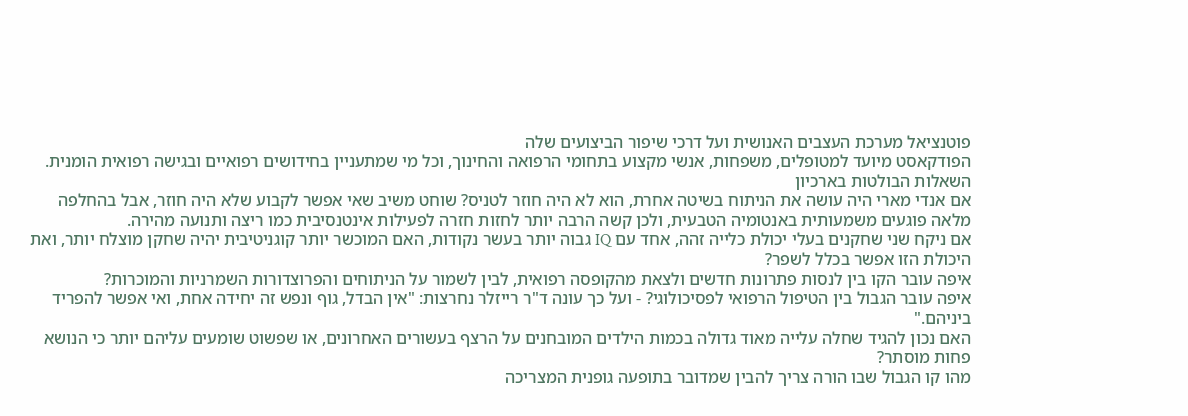פוטנציאל מערכת העצבים האנושית ועל דרכי שיפור הביצועים שלה
הפודקאסט מיועד למטופלים, משפחות, אנשי מקצוע בתחומי הרפואה והחינוך, וכל מי שמתעניין בחידושים רפואיים ובגישה רפואית הומנית.
השאלות הבולטות בארכיון
אם אנדי מארי היה עושה את הניתוח בשיטה אחרת, הוא לא היה חוזר לטניס? שוחט משיב שאי אפשר לקבוע שלא היה חוזר, אבל בהחלפה מלאה פוגעים משמעותית באנטומיה הטבעית, ולכן קשה הרבה יותר לחזות חזרה לפעילות אינטנסיבית כמו ריצה ותנועה מהירה.
אם ניקח שני שחקנים בעלי יכולת כלייה זהה, אחד עם IQ גבוה יותר בעשר נקודות, האם המוכשר יותר קוגניטיבית יהיה שחקן מוצלח יותר, ואת היכולת הזו אפשר בכלל לשפר?
איפה עובר הקו בין לנסות פתרונות חדשים ולצאת מהקופסה רפואית, לבין לשמור על הניתוחים והפרוצדורות השמרניות והמוכרות?
איפה עובר הגבול בין הטיפול הרפואי לפסיכולוגי? - ועל כך עונה ד"ר רייזלר נחרצות: "אין הבדל, גוף ונפש זה יחידה אחת, ואי אפשר להפריד ביניהם."
האם נכון להגיד שחלה עלייה מאוד גדולה בכמות הילדים המובחנים על הרצף בעשורים האחרונים, או שפשוט שומעים עליהם יותר כי הנושא פחות מוסתר?
מהו קו הגבול שבו הורה צריך להבין שמדובר בתופעה גופנית המצריכה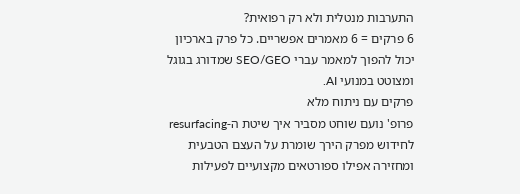התערבות מנטלית ולא רק רפואית?
6 פרקים = 6 מאמרים אפשריים. כל פרק בארכיון יכול להפוך למאמר עברי SEO/GEO שמדורג בגוגל ומצוטט במנועי AI.
פרקים עם ניתוח מלא
פרופ' נועם שוחט מסביר איך שיטת ה-resurfacing לחידוש מפרק הירך שומרת על העצם הטבעית ומחזירה אפילו ספורטאים מקצועיים לפעילות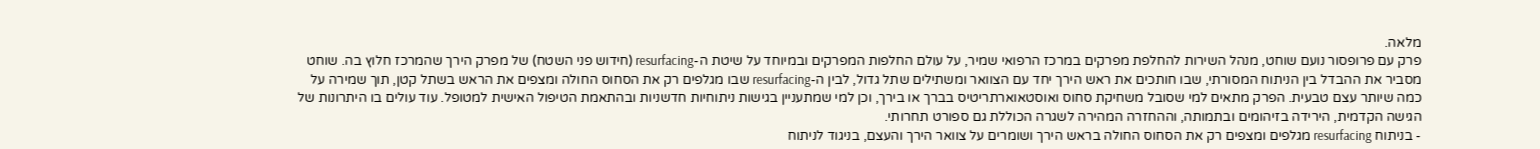מלאה.
פרק עם פרופסור נועם שוחט, מנהל השירות להחלפת מפרקים במרכז הרפואי שמיר, על עולם החלפות המפרקים ובמיוחד על שיטת ה-resurfacing (חידוש פני השטח) של מפרק הירך שהמרכז חלוץ בה. שוחט מסביר את ההבדל בין הניתוח המסורתי, שבו חותכים את ראש הירך יחד עם הצוואר ומשתילים שתל גדול, לבין ה-resurfacing שבו מגלפים רק את הסחוס החולה ומצפים את הראש בשתל קטן, תוך שמירה על כמה שיותר עצם טבעית. הפרק מתאים למי שסובל משחיקת סחוס ואוסטאוארתריטיס בברך או בירך, וכן למי שמתעניין בגישות ניתוחיות חדשניות ובהתאמת הטיפול האישית למטופל. עוד עולים בו היתרונות של הגישה הקדמית, הירידה בזיהומים ובתמותה, וההחזרה המהירה לשגרה הכוללת גם ספורט תחרותי.
- בניתוח resurfacing מגלפים ומצפים רק את הסחוס החולה בראש הירך ושומרים על צוואר הירך והעצם, בניגוד לניתוח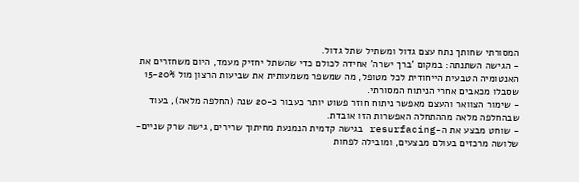המסורתי שחותך נתח עצם גדול ומשתיל שתל גדול.
- הגישה השתנתה: במקום 'ברך ישרה' אחידה לכולם כדי שהשתל יחזיק מעמד, היום משחזרים את האנטומיה הטבעית הייחודית לכל מטופל, מה שמשפר משמעותית את שביעות הרצון מול 15-20% שסבלו מכאבים אחרי הניתוח המסורתי.
- שימור הצוואר והעצם מאפשר ניתוח חוזר פשוט יותר כעבור כ-20 שנה (החלפה מלאה), בעוד שבהחלפה מלאה מההתחלה האפשרות הזו אובדת.
- שוחט מבצע את ה-resurfacing בגישה קדמית הנמנעת מחיתוך שרירים, גישה שרק שניים-שלושה מרכזים בעולם מבצעים, ומובילה לפחות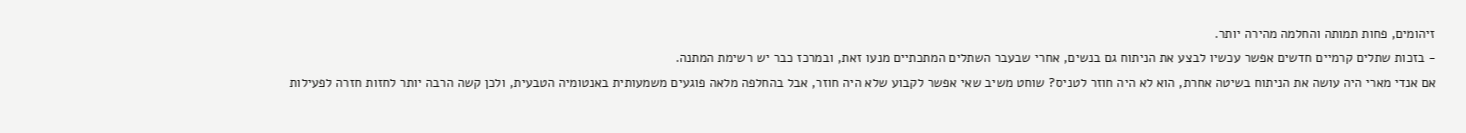זיהומים, פחות תמותה והחלמה מהירה יותר.
- בזכות שתלים קרמיים חדשים אפשר עכשיו לבצע את הניתוח גם בנשים, אחרי שבעבר השתלים המתכתיים מנעו זאת, ובמרכז כבר יש רשימת המתנה.
אם אנדי מארי היה עושה את הניתוח בשיטה אחרת, הוא לא היה חוזר לטניס? שוחט משיב שאי אפשר לקבוע שלא היה חוזר, אבל בהחלפה מלאה פוגעים משמעותית באנטומיה הטבעית, ולכן קשה הרבה יותר לחזות חזרה לפעילות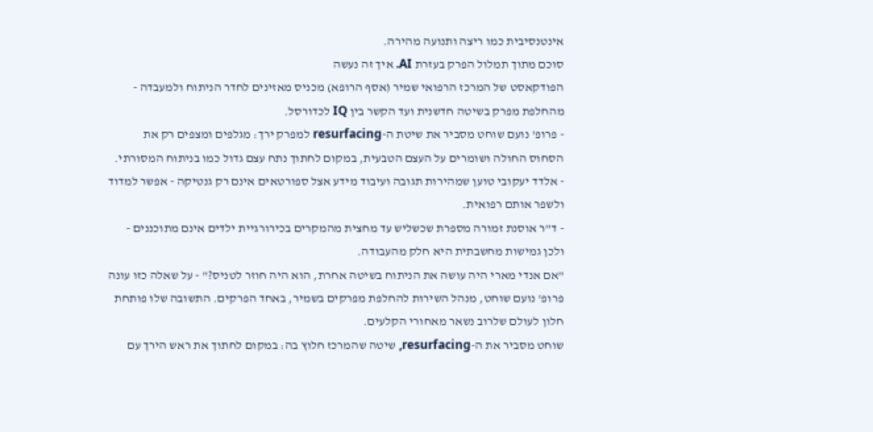אינטנסיבית כמו ריצה ותנועה מהירה.
סוכם מתוך תמלול הפרק בעזרת AI. איך זה נעשה
הפודקאסט של המרכז הרפואי שמיר (אסף הרופא) מכניס מאזינים לחדר הניתוח ולמעבדה - מהחלפת מפרק בשיטה חדשנית ועד הקשר בין IQ לכדורסל.
- פרופ' נועם שוחט מסביר את שיטת ה-resurfacing למפרק ירך: מגלפים ומצפים רק את הסחוס החולה ושומרים על העצם הטבעית, במקום לחתוך נתח עצם גדול כמו בניתוח המסורתי.
- אלדד יעקובי טוען שמהירות תגובה ועיבוד מידע אצל ספורטאים אינם רק גנטיקה - אפשר למדוד ולשפר אותם רפואית.
- ד"ר אוסנת זמורה מספרת שכשליש עד מחצית מהמקרים בכירורגיית ילדים אינם מתוכננים - ולכן גמישות מחשבתית היא חלק מהעבודה.
"אם אנדי מארי היה עושה את הניתוח בשיטה אחרת, הוא היה חוזר לטניס?" - על שאלה כזו עונה פרופ' נועם שוחט, מנהל השירות להחלפת מפרקים בשמיר, באחד הפרקים. התשובה שלו פותחת חלון לעולם שלרוב נשאר מאחורי הקלעים.
שוחט מסביר את ה-resurfacing, שיטה שהמרכז חלוץ בה: במקום לחתוך את ראש הירך עם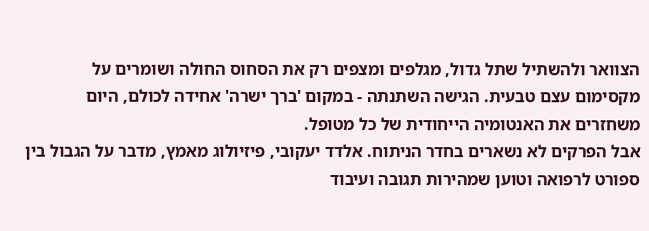הצוואר ולהשתיל שתל גדול, מגלפים ומצפים רק את הסחוס החולה ושומרים על מקסימום עצם טבעית. הגישה השתנתה - במקום 'ברך ישרה' אחידה לכולם, היום משחזרים את האנטומיה הייחודית של כל מטופל.
אבל הפרקים לא נשארים בחדר הניתוח. אלדד יעקובי, פיזיולוג מאמץ, מדבר על הגבול בין ספורט לרפואה וטוען שמהירות תגובה ועיבוד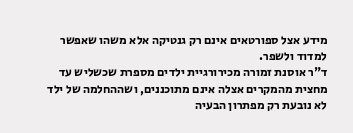מידע אצל ספורטאים אינם רק גנטיקה אלא משהו שאפשר למדוד ולשפר.
ד"ר אוסנת זמורה מכירורגיית ילדים מספרת שכשליש עד מחצית מהמקרים אצלה אינם מתוכננים, ושההחלמה של ילד לא נובעת רק מפתרון הבעיה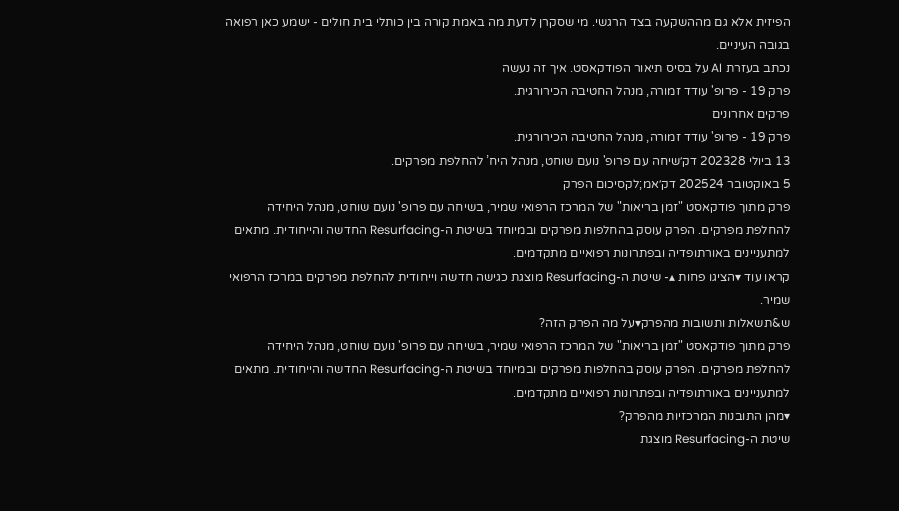הפיזית אלא גם מההשקעה בצד הרגשי. מי שסקרן לדעת מה באמת קורה בין כותלי בית חולים - ישמע כאן רפואה בגובה העיניים.
נכתב בעזרת AI על בסיס תיאור הפודקאסט. איך זה נעשה
פרק 19 - פרופ' עודד זמורה, מנהל החטיבה הכירורגית.
פרקים אחרונים
פרק 19 - פרופ' עודד זמורה, מנהל החטיבה הכירורגית.
13 ביולי 202328 דק׳שיחה עם פרופ' נועם שוחט, מנהל היח’ להחלפת מפרקים.
5 באוקטובר 202524 דק׳אמ;לקסיכום הפרק
פרק מתוך פודקאסט "זמן בריאות" של המרכז הרפואי שמיר, בשיחה עם פרופ' נועם שוחט, מנהל היחידה להחלפת מפרקים. הפרק עוסק בהחלפות מפרקים ובמיוחד בשיטת ה-Resurfacing החדשה והייחודית. מתאים למתעניינים באורתופדיה ובפתרונות רפואיים מתקדמים.
קראו עוד ▾הציגו פחות ▴- שיטת ה-Resurfacing מוצגת כגישה חדשה וייחודית להחלפת מפרקים במרכז הרפואי שמיר.
ש&תשאלות ותשובות מהפרק▾על מה הפרק הזה?
פרק מתוך פודקאסט "זמן בריאות" של המרכז הרפואי שמיר, בשיחה עם פרופ' נועם שוחט, מנהל היחידה להחלפת מפרקים. הפרק עוסק בהחלפות מפרקים ובמיוחד בשיטת ה-Resurfacing החדשה והייחודית. מתאים למתעניינים באורתופדיה ובפתרונות רפואיים מתקדמים.
▾מהן התובנות המרכזיות מהפרק?
שיטת ה-Resurfacing מוצגת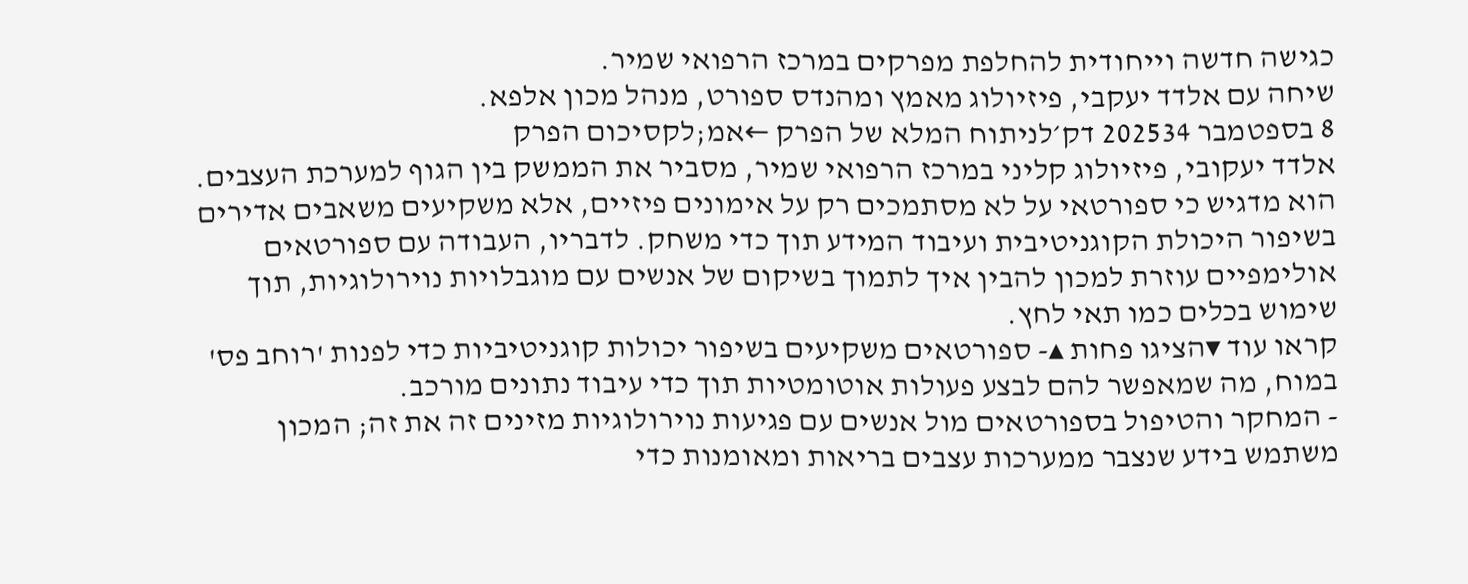כגישה חדשה וייחודית להחלפת מפרקים במרכז הרפואי שמיר.
שיחה עם אלדד יעקבי, פיזיולוג מאמץ ומהנדס ספורט, מנהל מכון אלפא.
8 בספטמבר 202534 דק׳לניתוח המלא של הפרק ←אמ;לקסיכום הפרק
אלדד יעקובי, פיזיולוג קליני במרכז הרפואי שמיר, מסביר את הממשק בין הגוף למערכת העצבים. הוא מדגיש כי ספורטאי על לא מסתמכים רק על אימונים פיזיים, אלא משקיעים משאבים אדירים בשיפור היכולת הקוגניטיבית ועיבוד המידע תוך כדי משחק. לדבריו, העבודה עם ספורטאים אולימפיים עוזרת למכון להבין איך לתמוך בשיקום של אנשים עם מוגבלויות נוירולוגיות, תוך שימוש בכלים כמו תאי לחץ.
קראו עוד ▾הציגו פחות ▴- ספורטאים משקיעים בשיפור יכולות קוגניטיביות כדי לפנות 'רוחב פס' במוח, מה שמאפשר להם לבצע פעולות אוטומטיות תוך כדי עיבוד נתונים מורכב.
- המחקר והטיפול בספורטאים מול אנשים עם פגיעות נוירולוגיות מזינים זה את זה; המכון משתמש בידע שנצבר ממערכות עצבים בריאות ומאומנות כדי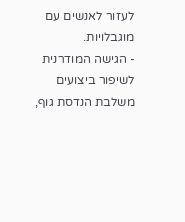לעזור לאנשים עם מוגבלויות.
- הגישה המודרנית לשיפור ביצועים משלבת הנדסת גוף,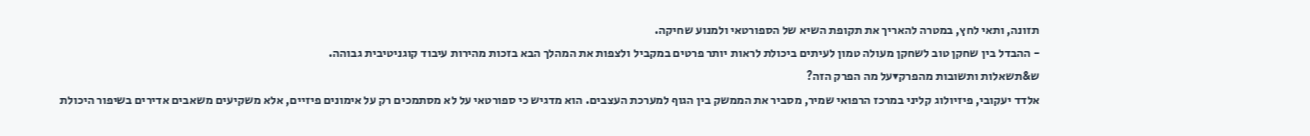תזונה, ותאי לחץ, במטרה להאריך את תקופת השיא של הספורטאי ולמנוע שחיקה.
- ההבדל בין שחקן טוב לשחקן מעולה טמון לעיתים ביכולת לראות יותר פרטים במקביל ולצפות את המהלך הבא בזכות מהירות עיבוד קוגניטיבית גבוהה.
ש&תשאלות ותשובות מהפרק▾על מה הפרק הזה?
אלדד יעקובי, פיזיולוג קליני במרכז הרפואי שמיר, מסביר את הממשק בין הגוף למערכת העצבים. הוא מדגיש כי ספורטאי על לא מסתמכים רק על אימונים פיזיים, אלא משקיעים משאבים אדירים בשיפור היכולת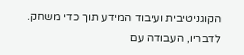הקוגניטיבית ועיבוד המידע תוך כדי משחק. לדבריו, העבודה עם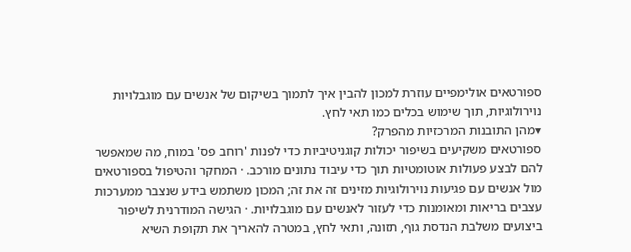ספורטאים אולימפיים עוזרת למכון להבין איך לתמוך בשיקום של אנשים עם מוגבלויות נוירולוגיות, תוך שימוש בכלים כמו תאי לחץ.
▾מהן התובנות המרכזיות מהפרק?
ספורטאים משקיעים בשיפור יכולות קוגניטיביות כדי לפנות 'רוחב פס' במוח, מה שמאפשר להם לבצע פעולות אוטומטיות תוך כדי עיבוד נתונים מורכב. · המחקר והטיפול בספורטאים מול אנשים עם פגיעות נוירולוגיות מזינים זה את זה; המכון משתמש בידע שנצבר ממערכות עצבים בריאות ומאומנות כדי לעזור לאנשים עם מוגבלויות. · הגישה המודרנית לשיפור ביצועים משלבת הנדסת גוף, תזונה, ותאי לחץ, במטרה להאריך את תקופת השיא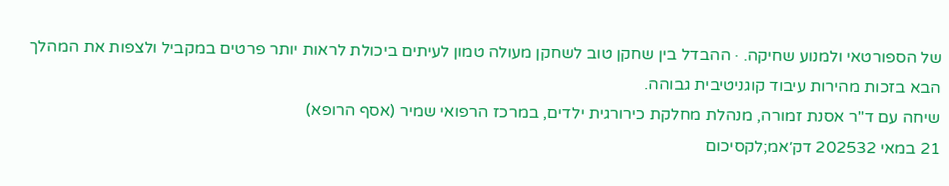של הספורטאי ולמנוע שחיקה. · ההבדל בין שחקן טוב לשחקן מעולה טמון לעיתים ביכולת לראות יותר פרטים במקביל ולצפות את המהלך הבא בזכות מהירות עיבוד קוגניטיבית גבוהה.
שיחה עם ד"ר אסנת זמורה, מנהלת מחלקת כירורגית ילדים, במרכז הרפואי שמיר (אסף הרופא)
21 במאי 202532 דק׳אמ;לקסיכום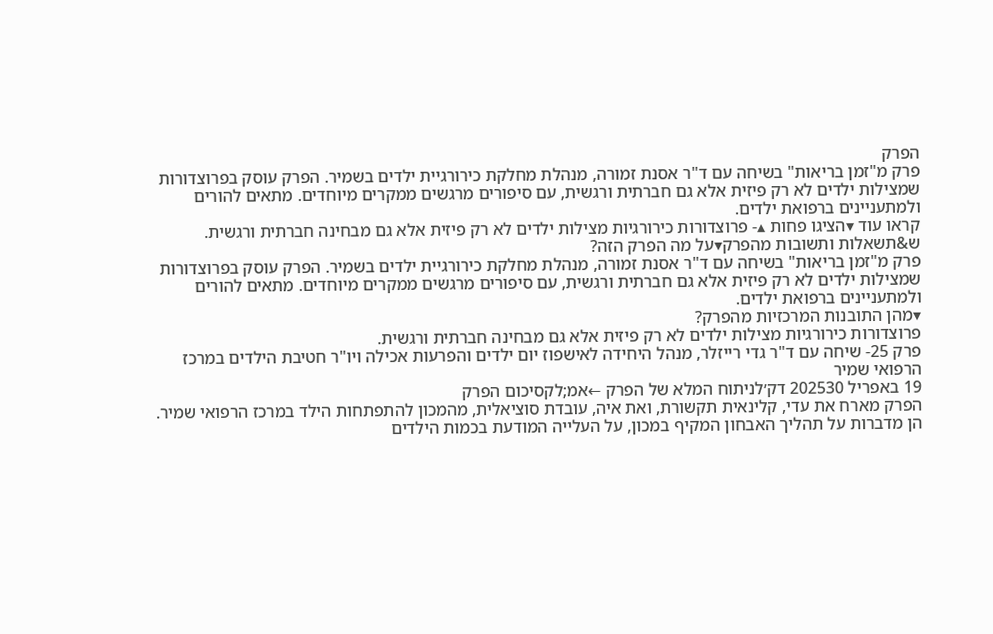הפרק
פרק מ"זמן בריאות" בשיחה עם ד"ר אסנת זמורה, מנהלת מחלקת כירורגיית ילדים בשמיר. הפרק עוסק בפרוצדורות שמצילות ילדים לא רק פיזית אלא גם חברתית ורגשית, עם סיפורים מרגשים ממקרים מיוחדים. מתאים להורים ולמתעניינים ברפואת ילדים.
קראו עוד ▾הציגו פחות ▴- פרוצדורות כירורגיות מצילות ילדים לא רק פיזית אלא גם מבחינה חברתית ורגשית.
ש&תשאלות ותשובות מהפרק▾על מה הפרק הזה?
פרק מ"זמן בריאות" בשיחה עם ד"ר אסנת זמורה, מנהלת מחלקת כירורגיית ילדים בשמיר. הפרק עוסק בפרוצדורות שמצילות ילדים לא רק פיזית אלא גם חברתית ורגשית, עם סיפורים מרגשים ממקרים מיוחדים. מתאים להורים ולמתעניינים ברפואת ילדים.
▾מהן התובנות המרכזיות מהפרק?
פרוצדורות כירורגיות מצילות ילדים לא רק פיזית אלא גם מבחינה חברתית ורגשית.
פרק 25- שיחה עם ד"ר גדי רייזלר, מנהל היחידה לאישפוז יום ילדים והפרעות אכילה ויו"ר חטיבת הילדים במרכז הרפואי שמיר
19 באפריל 202530 דק׳לניתוח המלא של הפרק ←אמ;לקסיכום הפרק
הפרק מארח את עדי, קלינאית תקשורת, ואת איה, עובדת סוציאלית, מהמכון להתפתחות הילד במרכז הרפואי שמיר. הן מדברות על תהליך האבחון המקיף במכון, על העלייה המודעת בכמות הילדים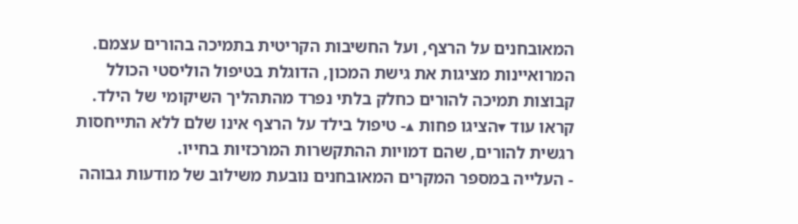המאובחנים על הרצף, ועל החשיבות הקריטית בתמיכה בהורים עצמם. המרואיינות מציגות את גישת המכון, הדוגלת בטיפול הוליסטי הכולל קבוצות תמיכה להורים כחלק בלתי נפרד מהתהליך השיקומי של הילד.
קראו עוד ▾הציגו פחות ▴- טיפול בילד על הרצף אינו שלם ללא התייחסות רגשית להורים, שהם דמויות ההתקשרות המרכזיות בחייו.
- העלייה במספר המקרים המאובחנים נובעת משילוב של מודעות גבוהה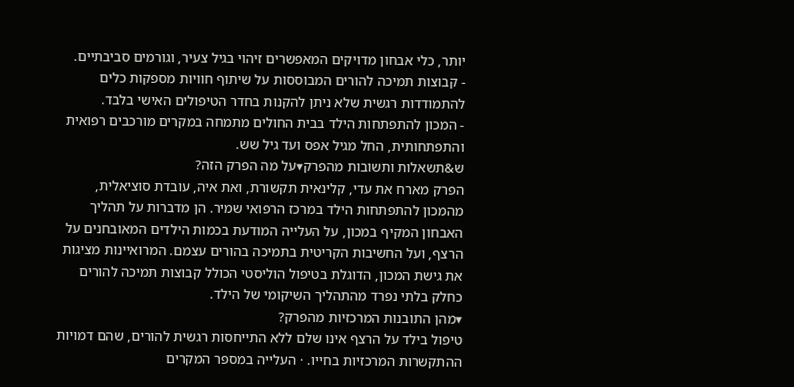יותר, כלי אבחון מדויקים המאפשרים זיהוי בגיל צעיר, וגורמים סביבתיים.
- קבוצות תמיכה להורים המבוססות על שיתוף חוויות מספקות כלים להתמודדות רגשית שלא ניתן להקנות בחדר הטיפולים האישי בלבד.
- המכון להתפתחות הילד בבית החולים מתמחה במקרים מורכבים רפואית והתפתחותית, החל מגיל אפס ועד גיל שש.
ש&תשאלות ותשובות מהפרק▾על מה הפרק הזה?
הפרק מארח את עדי, קלינאית תקשורת, ואת איה, עובדת סוציאלית, מהמכון להתפתחות הילד במרכז הרפואי שמיר. הן מדברות על תהליך האבחון המקיף במכון, על העלייה המודעת בכמות הילדים המאובחנים על הרצף, ועל החשיבות הקריטית בתמיכה בהורים עצמם. המרואיינות מציגות את גישת המכון, הדוגלת בטיפול הוליסטי הכולל קבוצות תמיכה להורים כחלק בלתי נפרד מהתהליך השיקומי של הילד.
▾מהן התובנות המרכזיות מהפרק?
טיפול בילד על הרצף אינו שלם ללא התייחסות רגשית להורים, שהם דמויות ההתקשרות המרכזיות בחייו. · העלייה במספר המקרים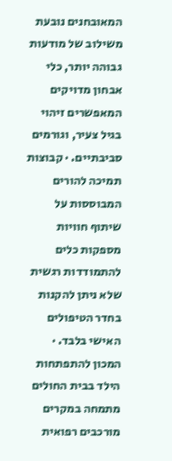המאובחנים נובעת משילוב של מודעות גבוהה יותר, כלי אבחון מדויקים המאפשרים זיהוי בגיל צעיר, וגורמים סביבתיים. · קבוצות תמיכה להורים המבוססות על שיתוף חוויות מספקות כלים להתמודדות רגשית שלא ניתן להקנות בחדר הטיפולים האישי בלבד. · המכון להתפתחות הילד בבית החולים מתמחה במקרים מורכבים רפואית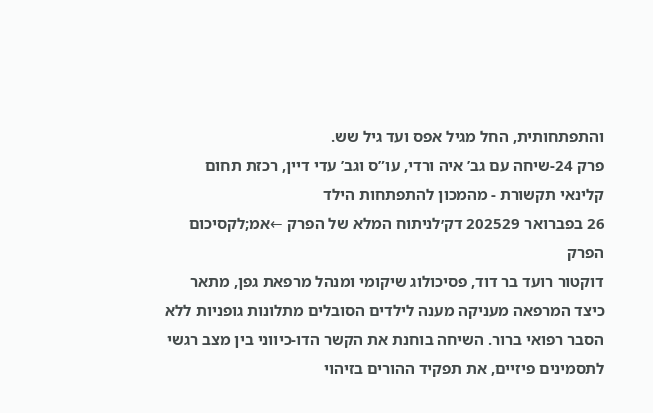והתפתחותית, החל מגיל אפס ועד גיל שש.
פרק 24-שיחה עם גב’ איה ורדי, עו”ס וגב’ עדי דיין, רכזת תחום קלינאי תקשורת - מהמכון להתפתחות הילד
26 בפברואר 202529 דק׳לניתוח המלא של הפרק ←אמ;לקסיכום הפרק
דוקטור רועד בר דוד, פסיכולוג שיקומי ומנהל מרפאת גפן, מתאר כיצד המרפאה מעניקה מענה לילדים הסובלים מתלונות גופניות ללא הסבר רפואי ברור. השיחה בוחנת את הקשר הדו-כיווני בין מצב רגשי לתסמינים פיזיים, את תפקיד ההורים בזיהוי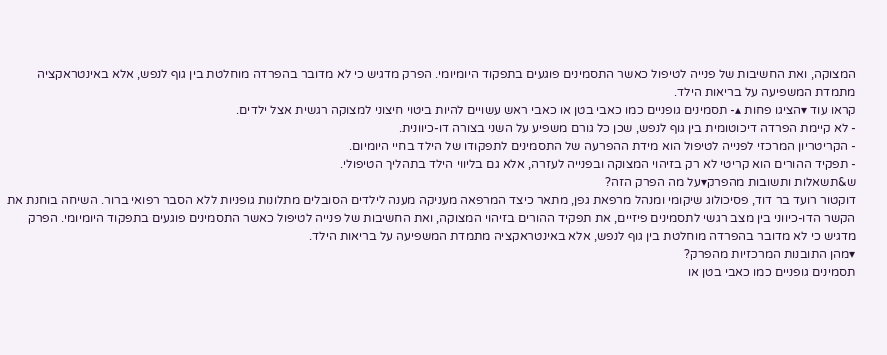המצוקה, ואת החשיבות של פנייה לטיפול כאשר התסמינים פוגעים בתפקוד היומיומי. הפרק מדגיש כי לא מדובר בהפרדה מוחלטת בין גוף לנפש, אלא באינטראקציה מתמדת המשפיעה על בריאות הילד.
קראו עוד ▾הציגו פחות ▴- תסמינים גופניים כמו כאבי בטן או כאבי ראש עשויים להיות ביטוי חיצוני למצוקה רגשית אצל ילדים.
- לא קיימת הפרדה דיכוטומית בין גוף לנפש, שכן כל גורם משפיע על השני בצורה דו-כיוונית.
- הקריטריון המרכזי לפנייה לטיפול הוא מידת ההפרעה של התסמינים לתפקודו של הילד בחיי היומיום.
- תפקיד ההורים הוא קריטי לא רק בזיהוי המצוקה ובפנייה לעזרה, אלא גם בליווי הילד בתהליך הטיפולי.
ש&תשאלות ותשובות מהפרק▾על מה הפרק הזה?
דוקטור רועד בר דוד, פסיכולוג שיקומי ומנהל מרפאת גפן, מתאר כיצד המרפאה מעניקה מענה לילדים הסובלים מתלונות גופניות ללא הסבר רפואי ברור. השיחה בוחנת את הקשר הדו-כיווני בין מצב רגשי לתסמינים פיזיים, את תפקיד ההורים בזיהוי המצוקה, ואת החשיבות של פנייה לטיפול כאשר התסמינים פוגעים בתפקוד היומיומי. הפרק מדגיש כי לא מדובר בהפרדה מוחלטת בין גוף לנפש, אלא באינטראקציה מתמדת המשפיעה על בריאות הילד.
▾מהן התובנות המרכזיות מהפרק?
תסמינים גופניים כמו כאבי בטן או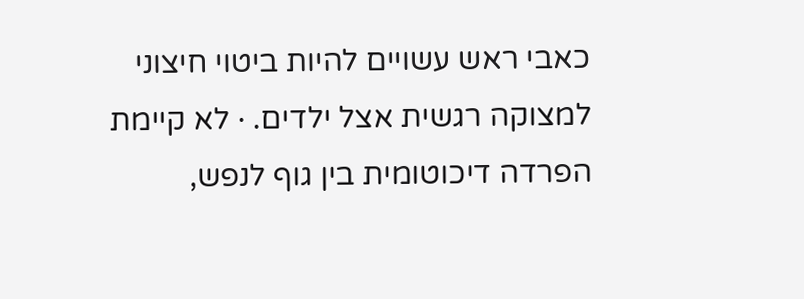כאבי ראש עשויים להיות ביטוי חיצוני למצוקה רגשית אצל ילדים. · לא קיימת הפרדה דיכוטומית בין גוף לנפש,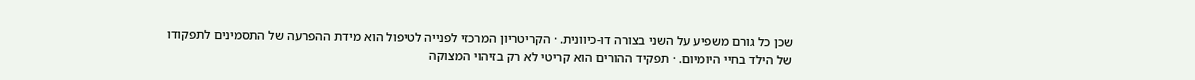שכן כל גורם משפיע על השני בצורה דו-כיוונית. · הקריטריון המרכזי לפנייה לטיפול הוא מידת ההפרעה של התסמינים לתפקודו של הילד בחיי היומיום. · תפקיד ההורים הוא קריטי לא רק בזיהוי המצוקה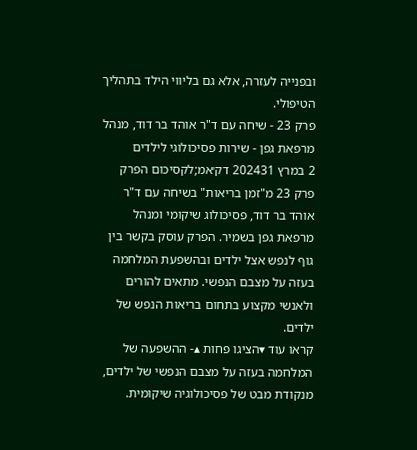ובפנייה לעזרה, אלא גם בליווי הילד בתהליך הטיפולי.
פרק 23 - שיחה עם ד"ר אוהד בר דוד, מנהל מרפאת גפן - שירות פסיכולוגי לילדים
2 במרץ 202431 דק׳אמ;לקסיכום הפרק
פרק 23 מ"זמן בריאות" בשיחה עם ד"ר אוהד בר דוד, פסיכולוג שיקומי ומנהל מרפאת גפן בשמיר. הפרק עוסק בקשר בין גוף לנפש אצל ילדים ובהשפעת המלחמה בעזה על מצבם הנפשי. מתאים להורים ולאנשי מקצוע בתחום בריאות הנפש של ילדים.
קראו עוד ▾הציגו פחות ▴- ההשפעה של המלחמה בעזה על מצבם הנפשי של ילדים, מנקודת מבט של פסיכולוגיה שיקומית.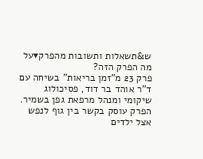ש&תשאלות ותשובות מהפרק▾על מה הפרק הזה?
פרק 23 מ"זמן בריאות" בשיחה עם ד"ר אוהד בר דוד, פסיכולוג שיקומי ומנהל מרפאת גפן בשמיר. הפרק עוסק בקשר בין גוף לנפש אצל ילדים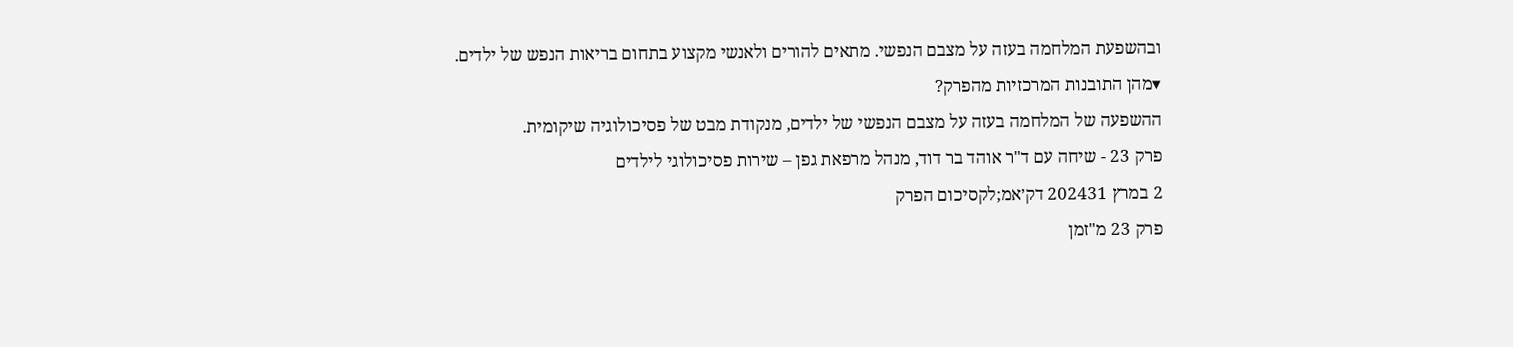ובהשפעת המלחמה בעזה על מצבם הנפשי. מתאים להורים ולאנשי מקצוע בתחום בריאות הנפש של ילדים.
▾מהן התובנות המרכזיות מהפרק?
ההשפעה של המלחמה בעזה על מצבם הנפשי של ילדים, מנקודת מבט של פסיכולוגיה שיקומית.
פרק 23 - שיחה עם ד"ר אוהד בר דוד, מנהל מרפאת גפן – שירות פסיכולוגי לילדים
2 במרץ 202431 דק׳אמ;לקסיכום הפרק
פרק 23 מ"זמן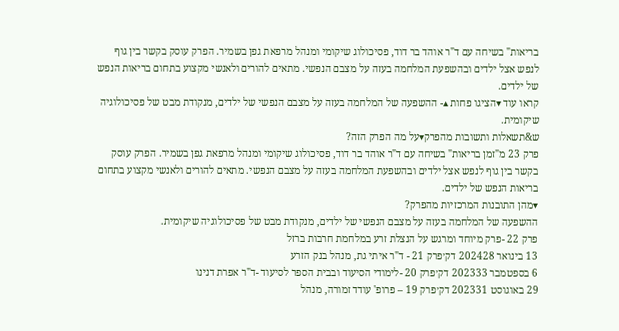בריאות" בשיחה עם ד"ר אוהד בר דוד, פסיכולוג שיקומי ומנהל מרפאת גפן בשמיר. הפרק עוסק בקשר בין גוף לנפש אצל ילדים ובהשפעת המלחמה בעזה על מצבם הנפשי. מתאים להורים ולאנשי מקצוע בתחום בריאות הנפש של ילדים.
קראו עוד ▾הציגו פחות ▴- ההשפעה של המלחמה בעזה על מצבם הנפשי של ילדים, מנקודת מבט של פסיכולוגיה שיקומית.
ש&תשאלות ותשובות מהפרק▾על מה הפרק הזה?
פרק 23 מ"זמן בריאות" בשיחה עם ד"ר אוהד בר דוד, פסיכולוג שיקומי ומנהל מרפאת גפן בשמיר. הפרק עוסק בקשר בין גוף לנפש אצל ילדים ובהשפעת המלחמה בעזה על מצבם הנפשי. מתאים להורים ולאנשי מקצוע בתחום בריאות הנפש של ילדים.
▾מהן התובנות המרכזיות מהפרק?
ההשפעה של המלחמה בעזה על מצבם הנפשי של ילדים, מנקודת מבט של פסיכולוגיה שיקומית.
פרק 22 -פרק מיוחד ומרגש על הנצלת זרע במלחמת חרבות ברזל
13 בינואר 202428 דק׳פרק 21 - ד"ר איתי גת, מנהל בנק הזרע
6 בספטמבר 202333 דק׳פרק 20 -לימודי הסיעוד ובבית הספר לסיעוד -ד"ר אפרת דנינו
29 באוגוסט 202331 דק׳פרק 19 – פרופ' עודד זמורה, מנהל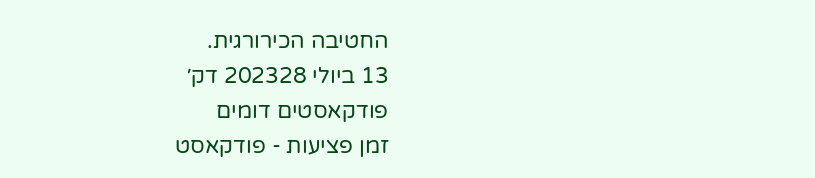החטיבה הכירורגית.
13 ביולי 202328 דק׳
פודקאסטים דומים
זמן פציעות - פודקאסט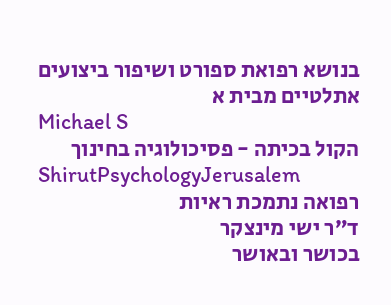בנושא רפואת ספורט ושיפור ביצועים אתלטיים מבית א
Michael S
הקול בכיתה - פסיכולוגיה בחינוך
ShirutPsychologyJerusalem
רפואה נתמכת ראיות
ד”ר ישי מינצקר
בכושר ובאושר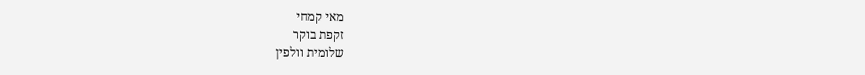מאי קמחי
זקפת בוקר
שלומית וולפין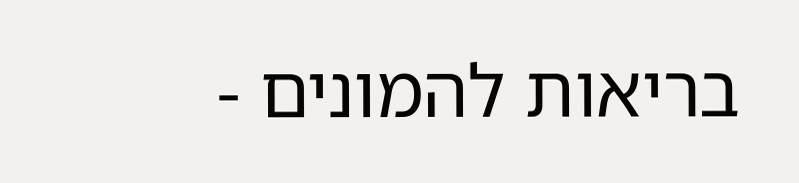בריאות להמונים -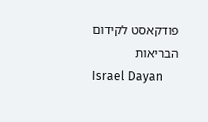פודקאסט לקידום הבריאות
Israel Dayan